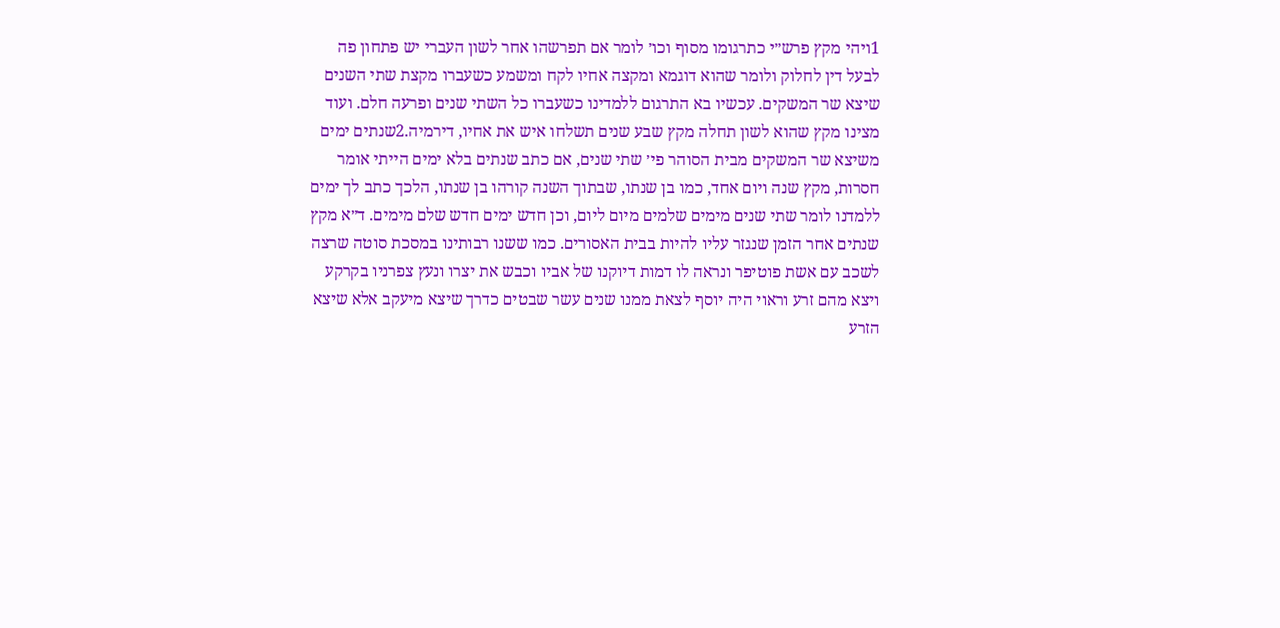1ויהי מקץ פרש״י כתרגומו מסוף וכו׳ לומר אם תפרשהו אחר לשון העברי יש פתחון פה לבעל דין לחלוק ולומר שהוא דוגמא ומקצה אחיו לקח ומשמע כשעברו מקצת שתי השנים שיצא שר המשקים. עכשיו בא התרגום ללמדינו כשעברו כל השתי שנים ופרעה חלם. ועוד מצינו מקץ שהוא לשון תחלה מקץ שבע שנים תשלחו איש את אחיו, דירמיה.2שנתים ימים משיצא שר המשקים מבית הסוהר פי׳ שתי שנים, אם כתב שנתים בלא ימים הייתי אומר חסרות, מקץ שנה ויום אחד, כמו בן שנתו, שבתוך השנה קורהו בן שנתו, הלכך כתב לך ימים ללמדנו לומר שתי שנים מימים שלמים מיום ליום, וכן חדש ימים חדש שלם מימים. ד״א מקץ שנתים אחר הזמן שנגזר עליו להיות בבית האסורים. כמו ששנו רבותינו במסכת סוטה שרצה לשכב עם אשת פוטיפר ונראה לו דמות דיוקנו של אביו וכבש את יצרו ונעץ צפרניו בקרקע ויצא מהם זרע וראוי היה יוסף לצאת ממנו שנים עשר שבטים כדרך שיצא מיעקב אלא שיצא הזרע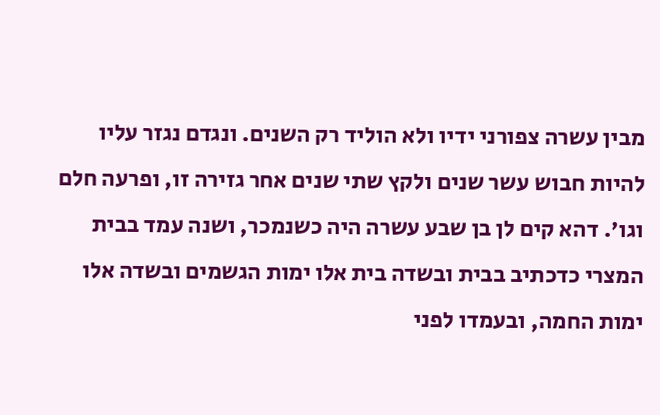מבין עשרה צפורני ידיו ולא הוליד רק השנים. ונגדם נגזר עליו להיות חבוש עשר שנים ולקץ שתי שנים אחר גזירה זו, ופרעה חלם וגו'. דהא קים לן בן שבע עשרה היה כשנמכר, ושנה עמד בבית המצרי כדכתיב בבית ובשדה בית אלו ימות הגשמים ובשדה אלו ימות החמה, ובעמדו לפני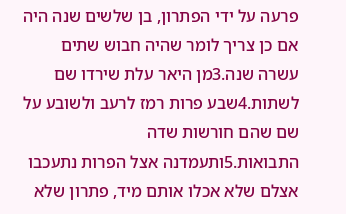פרעה על ידי הפתרון, בן שלשים שנה היה אם כן צריך לומר שהיה חבוש שתים עשרה שנה.3מן היאר עלת שירדו שם לשתות.4שבע פרות רמז לרעב ולשובע על שם שהם חורשות שדה התבואות.5ותעמדנה אצל הפרות נתעכבו אצלם שלא אכלו אותם מיד, פתרון שלא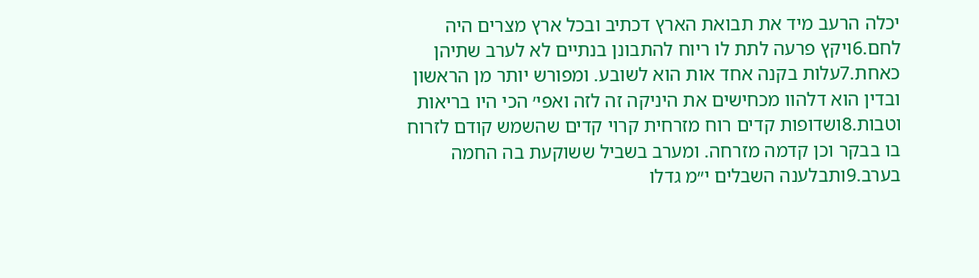יכלה הרעב מיד את תבואת הארץ דכתיב ובכל ארץ מצרים היה לחם.6ויקץ פרעה לתת לו ריוח להתבונן בנתיים לא לערב שתיהן כאחת.7עלות בקנה אחד אות הוא לשובע. ומפורש יותר מן הראשון ובדין הוא דלהוו מכחישים את היניקה זה לזה ואפי׳ הכי היו בריאות וטבות.8ושדופות קדים רוח מזרחית קרוי קדים שהשמש קודם לזרוח בו בבקר וכן קדמה מזרחה. ומערב בשביל ששוקעת בה החמה בערב.9ותבלענה השבלים י״מ גדלו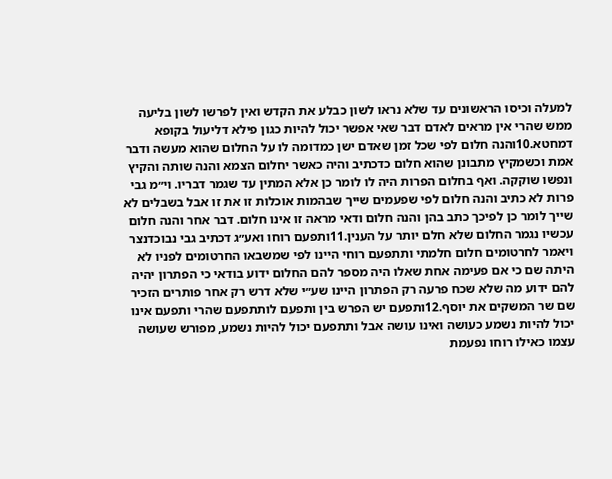למעלה וכיסו הראשונים עד שלא נראו לשון כבלע את הקדש ואין לפרשו לשון בליעה ממש שהרי אין מראים לאדם דבר שאי אפשר יכול להיות כגון פילא דליעול בקופא דמחטא.10והנה חלום לפי שכל זמן שאדם ישן כמדומה לו על החלום שהוא מעשה ודבר אמת וכשמקיץ מתבונן שהוא חלום כדכתיב והיה כאשר יחלום הצמא והנה שותה והקיץ ונפשו שוקקה. ואף בחלום הפרות היה לו לומר כן אלא המתין עד שגמר דבריו. וי״מ גבי פרות לא כתיב והנה חלום לפי שפעמים שייך שבהמות אוכלות זו את זו אבל בשבלים לא שייך לומר כן לפיכך כתב בהן והנה חלום ודאי מראה זו אינו חלום. דבר אחר והנה חלום עכשיו נגמר החלום שלא חלם יותר על הענין.11ותפעם רוחו ואע״ג דכתיב גבי נבוכדנצר ויאמר לחרטומים חלום חלמתי ותתפעם רוחי היינו לפי שמשבאו החרטומים לפניו לא היתה שם כי אם פעימה אחת שאלו היה מספר להם החלום ידוע בודאי כי הפתרון יהיה להם ידוע מה שלא שכח פרעה רק הפתרון היינו שע״י שלא דרש רק אחר פותרים הזכיר שם שר המשקים את יוסף.12ותפעם יש הפרש בין ותפעם לותתפעם שהרי ותפעם אינו יכול להיות נשמע כעושה ואינו עושה אבל ותתפעם יכול להיות נשמע, מפורש שעושה עצמו כאילו רוחו נפעמת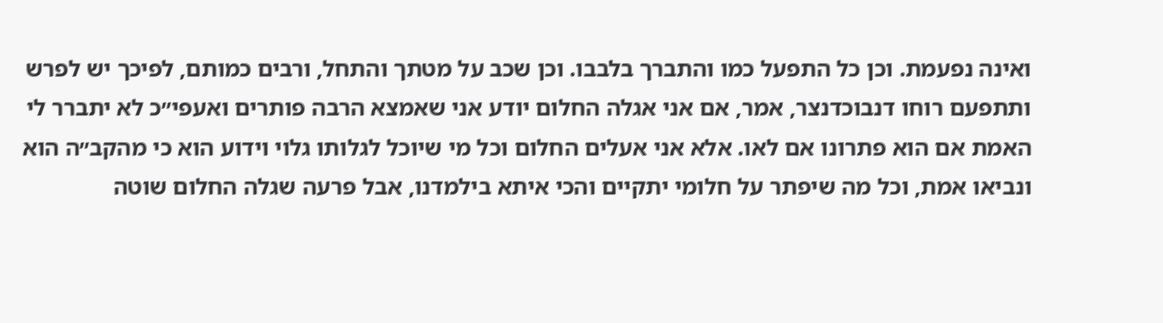ואינה נפעמת. וכן כל התפעל כמו והתברך בלבבו. וכן שכב על מטתך והתחל, ורבים כמותם, לפיכך יש לפרש ותתפעם רוחו דנבוכדנצר, אמר, אם אני אגלה החלום יודע אני שאמצא הרבה פותרים ואעפי״כ לא יתברר לי האמת אם הוא פתרונו אם לאו. אלא אני אעלים החלום וכל מי שיוכל לגלותו גלוי וידוע הוא כי מהקב״ה הוא ונביאו אמת, וכל מה שיפתר על חלומי יתקיים והכי איתא בילמדנו, אבל פרעה שגלה החלום שוטה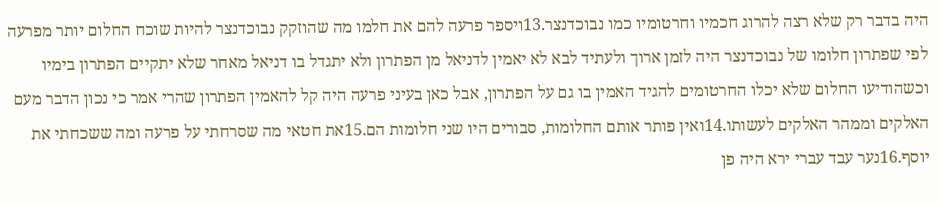היה בדבר רק שלא רצה להרוג חכמיו וחרטומיו כמו נבוכדנצר.13ויספר פרעה להם את חלמו מה שהוזקק נבוכדנצר להיות שוכח החלום יותר מפרעה לפי שפתרון חלומו של נבוכדנצר היה לזמן ארוך ולעתיד לבא לא יאמין לדניאל מן הפתרון ולא יתגדל בו דניאל מאחר שלא יתקיים הפתרון בימיו וכשהודיעו החלום שלא יכלו החרטומים להגיד האמין בו גם על הפתרון, אבל כאן בעיני פרעה היה קל להאמין הפתרון שהרי אמר כי נכון הדבר מעם האלקים וממהר האלקים לעשותו.14ואין פותר אותם החלומות, סבורים היו שני חלומות הם.15את חטאי מה שסרחתי על פרעה ומה ששכחתי את יוסף.16נער עבד עברי ירא היה פן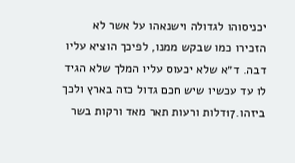יכניסוהו לגדולה וישנאהו על אשר לא הזכירו כמו שבקש ממנו, לפיכך הוציא עליו דבה. ד״א שלא יכעוס עליו המלך שלא הגיד לו עד עכשיו שיש חכם גדול כזה בארץ ולכך ביזהו.17דלות ורעות תאר מאד ורקות בשר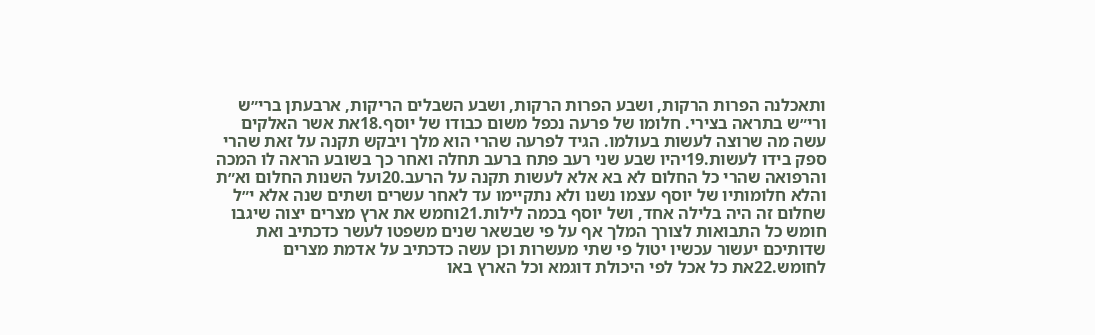ותאכלנה הפרות הרקות, ושבע הפרות הרקות, ושבע השבלים הריקות, ארבעתן ברי״ש ורי״ש בתראה בצירי. חלומו של פרעה נכפל משום כבודו של יוסף.18את אשר האלקים עשה מה שרוצה לעשות בעולמו. הגיד לפרעה שהרי הוא מלך ויבקש תקנה על זאת שהרי ספק בידו לעשות.19יהיו שבע שני רעב פתח ברעב תחלה ואחר כך בשובע הראה לו המכה והרפואה שהרי כל החלום לא בא אלא לעשות תקנה על הרעב.20ועל השנות החלום וא״ת והלא חלומותיו של יוסף עצמו נשנו ולא נתקיימו עד לאחר עשרים ושתים שנה אלא י״ל שחלום זה היה בלילה אחד, ושל יוסף בכמה לילות.21וחמש את ארץ מצרים יצוה שיגבו חומש כל התבואות לצורך המלך אף על פי שבשאר שנים משפטו לעשר כדכתיב ואת שדותיכם יעשור עכשיו יטול פי שתי מעשרות וכן עשה כדכתיב על אדמת מצרים לחומש.22את כל אכל לפי היכולת דוגמא וכל הארץ באו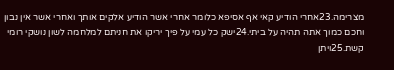מצרימה.23אחרי הודיע קאי אף אסיפא כלומר אחרי אשר הודיע אלקים אותך ואחרי אשר אין נבון וחכם כמוך אתה תהיה על ביתי.24ישק כל עמי על פיך יריקו את חניתם למלחמה לשון נושקי רומי קשת.25ויתן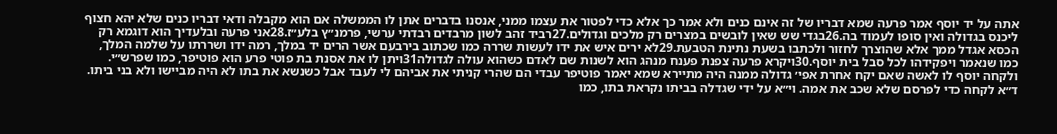אתה על יד יוסף אמר פרעה שמא דבריו של זה אינם כנים ולא אמר כך אלא כדי לפטור את עצמו ממני, אנסנו בדברים אתן לו הממשלה אם הוא מקבלה ודאי דבריו כנים שלא יהא חצוף ליכנס בגדולה ואין סופו לעמוד בה.26בגדי שש שאין לובשים במצרים רק מלכים וגדולים.27רביד זהב לשון מרבדים רבדתי ערשי, פרמנ״ץ בלע״ז.28אני פרעה ובלעדיך הוא דוגמא רק הכסא אגדל ממך אלא שהוצרך לחזור ולכתבו בשעת נתינת הטבעת.29לא ירים איש את ידו לעשות שררה כמו שכתוב בירבעם אשר הרים יד במלך, רמה ידו ושררתו על שלמה המלך, כמו שנאמר ויפקידהו לכל סבל בית יוסף.30ויקרא פרעה צפנת פענח מנהג הוא לשנות שם לאדם כשהוא עולה לגדולה31ויתן לו את אסנת בת פוטי פרע הוא פוטיפר, כמו שפרש״י. ולקחה יוסף לו לאשה שאם יקח אחרת אפי׳ גדולה ממנה היה מתיירא שמא יאמר פוטיפר עבדי הם שהרי קניתי את אביהם לי לעבד אבל כשנשא את בתו לא היה מביישו ולא בני ביתו. ד״א לקחה כדי לפרסם שלא שכב את אמה. וי״א על ידי שגדלה בביתו נקראת בתו, כמו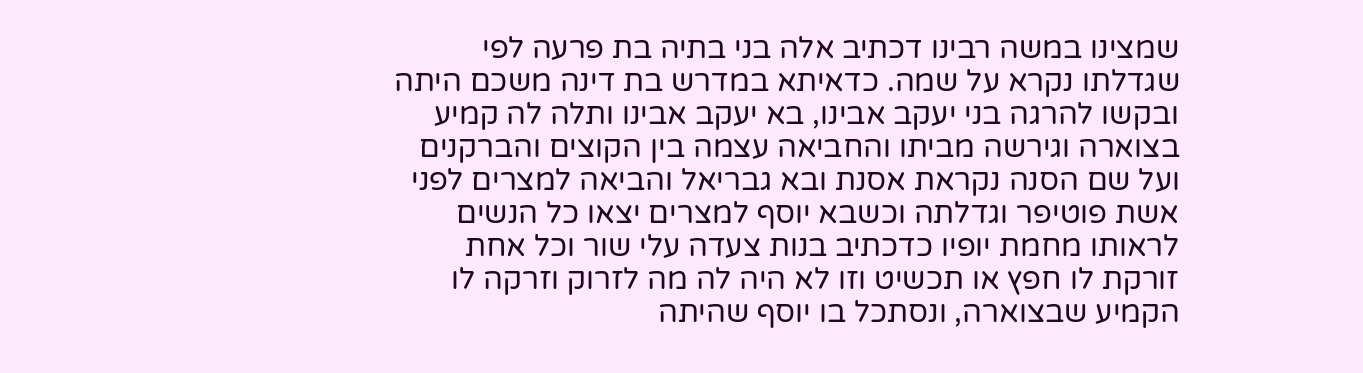שמצינו במשה רבינו דכתיב אלה בני בתיה בת פרעה לפי שגדלתו נקרא על שמה. כדאיתא במדרש בת דינה משכם היתה ובקשו להרגה בני יעקב אבינו, בא יעקב אבינו ותלה לה קמיע בצוארה וגירשה מביתו והחביאה עצמה בין הקוצים והברקנים ועל שם הסנה נקראת אסנת ובא גבריאל והביאה למצרים לפני אשת פוטיפר וגדלתה וכשבא יוסף למצרים יצאו כל הנשים לראותו מחמת יופיו כדכתיב בנות צעדה עלי שור וכל אחת זורקת לו חפץ או תכשיט וזו לא היה לה מה לזרוק וזרקה לו הקמיע שבצוארה, ונסתכל בו יוסף שהיתה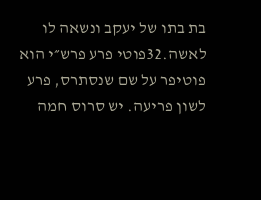בת בתו של יעקב ונשאה לו לאשה.32פוטי פרע פרש״י הוא פוטיפר על שם שנסתרס, פרע לשון פריעה. יש סרוס חמה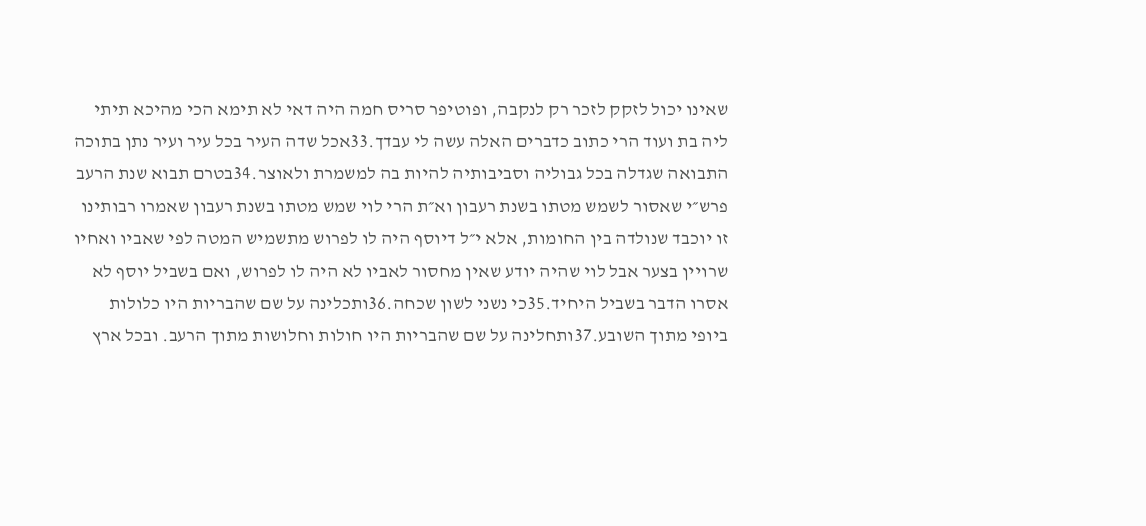שאינו יכול לזקק לזכר רק לנקבה, ופוטיפר סריס חמה היה דאי לא תימא הכי מהיכא תיתי ליה בת ועוד הרי כתוב כדברים האלה עשה לי עבדך.33אכל שדה העיר בכל עיר ועיר נתן בתוכה התבואה שגדלה בכל גבוליה וסביבותיה להיות בה למשמרת ולאוצר.34בטרם תבוא שנת הרעב פרש״י שאסור לשמש מטתו בשנת רעבון וא״ת הרי לוי שמש מטתו בשנת רעבון שאמרו רבותינו זו יוכבד שנולדה בין החומות, אלא י״ל דיוסף היה לו לפרוש מתשמיש המטה לפי שאביו ואחיו שרויין בצער אבל לוי שהיה יודע שאין מחסור לאביו לא היה לו לפרוש, ואם בשביל יוסף לא אסרו הדבר בשביל היחיד.35כי נשני לשון שכחה.36ותכלינה על שם שהבריות היו כלולות ביופי מתוך השובע.37ותחלינה על שם שהבריות היו חולות וחלושות מתוך הרעב. ובכל ארץ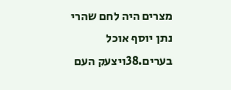מצרים היה לחם שהרי נתן יוסף אוכל בערים.38ויצעק העם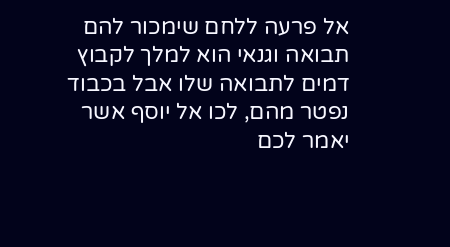אל פרעה ללחם שימכור להם תבואה וגנאי הוא למלך לקבוץ דמים לתבואה שלו אבל בכבוד נפטר מהם, לכו אל יוסף אשר יאמר לכם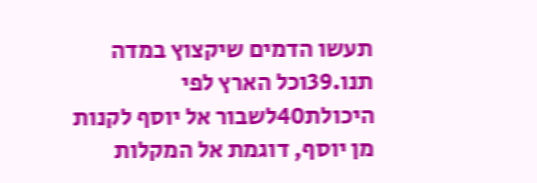תעשו הדמים שיקצוץ במדה תנו.39וכל הארץ לפי היכולת40לשבור אל יוסף לקנות מן יוסף, דוגמת אל המקלות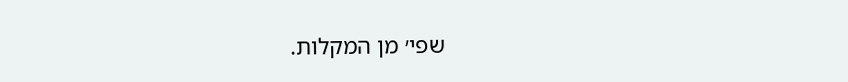שפי׳ מן המקלות.